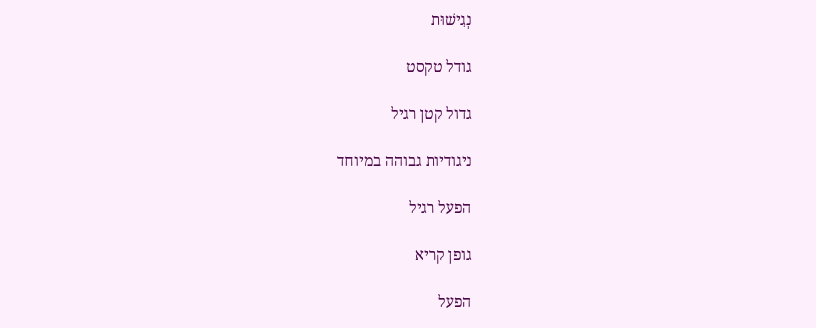נְגִישׁוּת

גודל טקסט

גדול קטן רגיל

ניגודיות גבוהה במיוחד

הפעל רגיל

גופן קריא

הפעל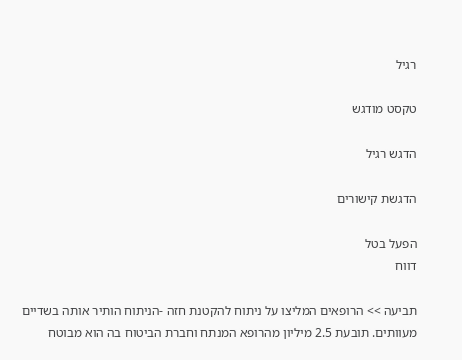רגיל

טקסט מודגש

הדגש רגיל

הדגשת קישורים

הפעל בטל
דווח

תביעה >> הרופאים המליצו על ניתוח להקטנת חזה -הניתוח הותיר אותה בשדיים מעוותים. תובעת 2.5 מיליון מהרופא המנתח וחברת הביטוח בה הוא מבוטח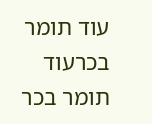עוד תומר בכרעוד תומר בכר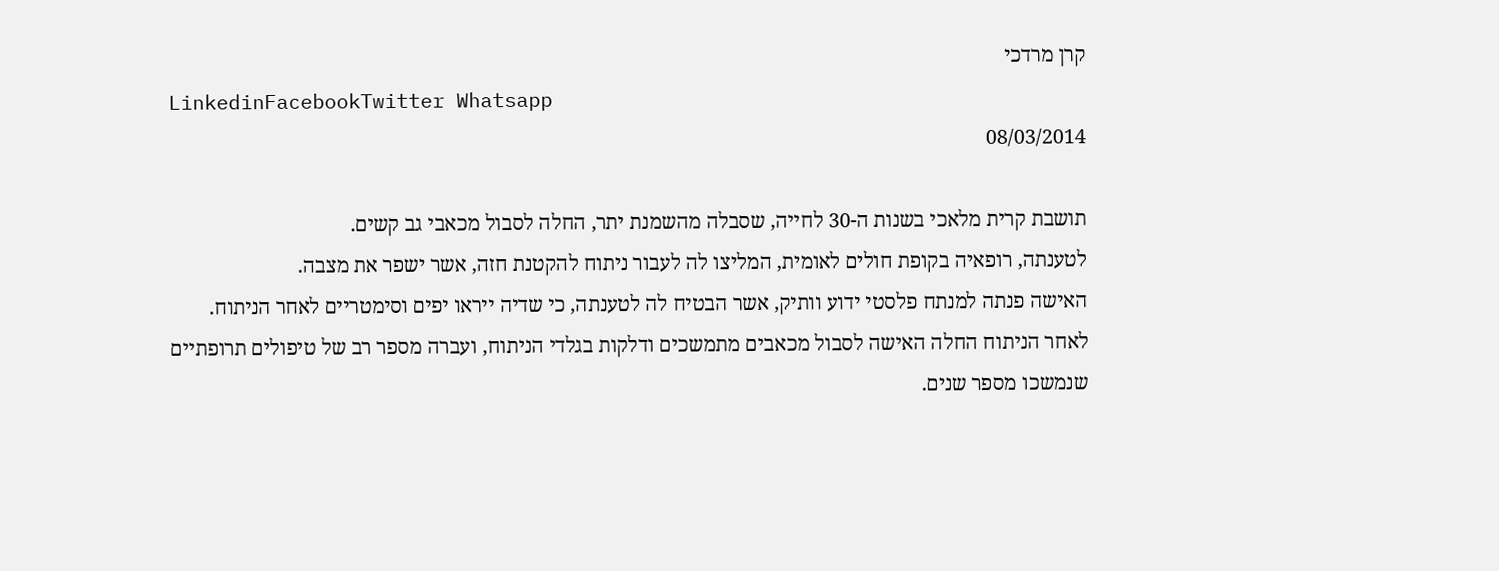קרן מרדכי
LinkedinFacebookTwitter Whatsapp
08/03/2014

תושבת קרית מלאכי בשנות ה-30 לחייה, שסבלה מהשמנת יתר, החלה לסבול מכאבי גב קשים.
לטענתה, רופאיה בקופת חולים לאומית, המליצו לה לעבור ניתוח להקטנת חזה, אשר ישפר את מצבה.
האישה פנתה למנתח פלסטי ידוע וותיק, אשר הבטיח לה לטענתה, כי שדיה ייראו יפים וסימטריים לאחר הניתוח.
לאחר הניתוח החלה האישה לסבול מכאבים מתמשכים ודלקות בגלדי הניתוח, ועברה מספר רב של טיפולים תרופתיים שנמשכו מספר שנים.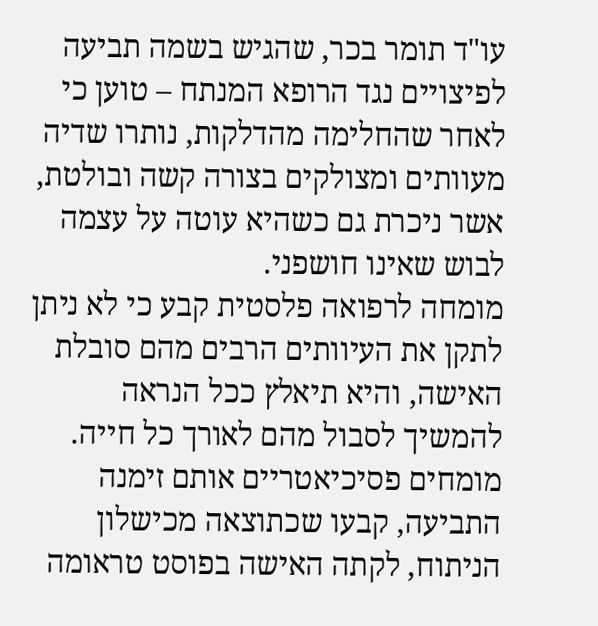עו"ד תומר בכר, שהגיש בשמה תביעה לפיצויים נגד הרופא המנתח – טוען כי לאחר שהחלימה מהדלקות, נותרו שדיה מעוותים ומצולקים בצורה קשה ובולטת, אשר ניכרת גם כשהיא עוטה על עצמה לבוש שאינו חושפני.
מומחה לרפואה פלסטית קבע כי לא ניתן לתקן את העיוותים הרבים מהם סובלת האישה, והיא תיאלץ ככל הנראה להמשיך לסבול מהם לאורך כל חייה.
מומחים פסיכיאטריים אותם זימנה התביעה, קבעו שכתוצאה מכישלון הניתוח, לקתה האישה בפוסט טראומה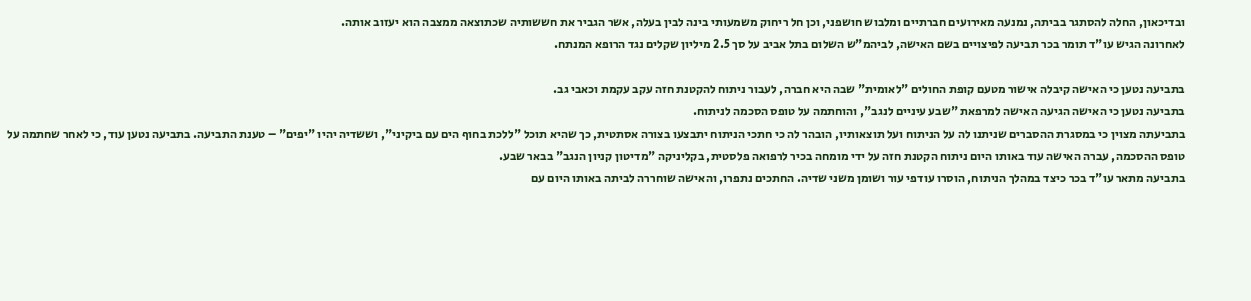ובדיכאון, החלה להסתגר בביתה, נמנעה מאירועים חברתיים ומלבוש חושפני, וכן חל ריחוק משמעותי בינה לבין בעלה, אשר הגביר את חששותיה שכתוצאה ממצבה הוא יעזוב אותה.
לאחרונה הגיש עו"ד תומר בכר תביעה לפיצויים בשם האישה, לביהמ"ש השלום בתל אביב על סך 2.5 מיליון שקלים נגד הרופא המנתח.

בתביעה נטען כי האישה קיבלה אישור מטעם קופת החולים "לאומית" שבה היא חברה, לעבור ניתוח להקטנת חזה עקב עקמת וכאבי גב.
בתביעה נטען כי האישה הגיעה האישה למרפאת "שבע עיניים לנגב", והוחתמה על טופס הסכמה לניתוח.
בתביעתה מצוין כי במסגרת ההסברים שניתנו לה על הניתוח ועל תוצאותיו, הובהר לה כי חתכי הניתוח יתבצעו בצורה אסתטית, כך שהיא תוכל "ללכת בחוף הים עם ביקיני", וששדיה יהיו "יפים" – טענת התביעה. בתביעה נטען עוד, כי לאחר שחתמה על טופס ההסכמה, עברה האישה עוד באותו היום ניתוח הקטנת חזה על ידי מומחה בכיר לרפואה פלסטית, בקליניקה "מדיטון קניון הנגב" בבאר שבע.
בתביעה מתאר עו"ד בכר כיצד במהלך הניתוח, הוסרו עודפי עור ושומן משני שדיה. החתכים נתפרו, והאישה שוחררה לביתה באותו היום עם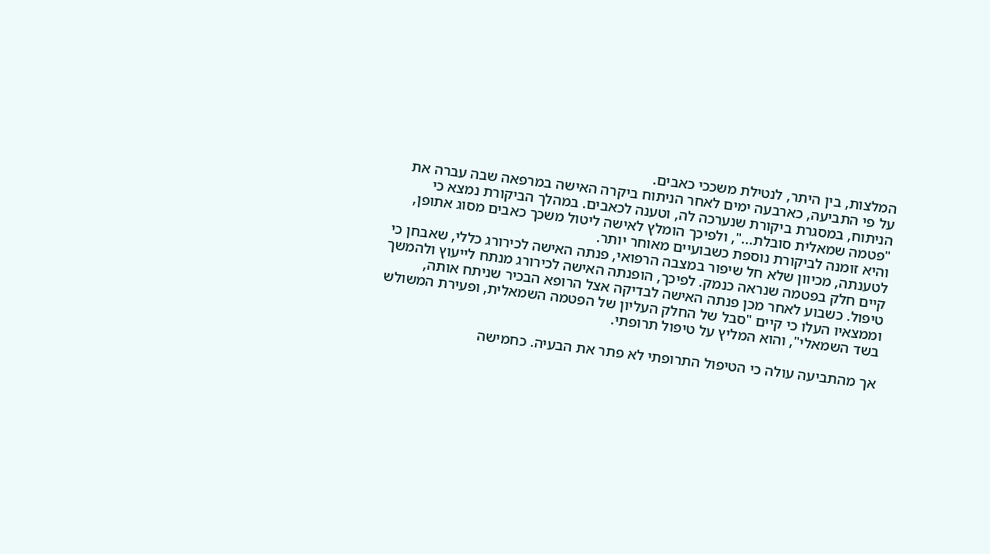המלצות, בין היתר, לנטילת משככי כאבים.
על פי התביעה, כארבעה ימים לאחר הניתוח ביקרה האישה במרפאה שבה עברה את הניתוח, במסגרת ביקורת שנערכה לה, וטענה לכאבים. במהלך הביקורת נמצא כי "פטמה שמאלית סובלת...", ולפיכך הומלץ לאישה ליטול משכך כאבים מסוג אתופן, והיא זומנה לביקורת נוספת כשבועיים מאוחר יותר.
לטענתה, מכיוון שלא חל שיפור במצבה הרפואי, פנתה האישה לכירורג כללי, שאבחן כי קיים חלק בפטמה שנראה כנמק. לפיכך, הופנתה האישה לכירורג מנתח לייעוץ ולהמשך טיפול. כשבוע לאחר מכן פנתה האישה לבדיקה אצל הרופא הבכיר שניתח אותה, וממצאיו העלו כי קיים "סבל של החלק העליון של הפטמה השמאלית, ופעירת המשולש בשד השמאלי", והוא המליץ על טיפול תרופתי.

אך מהתביעה עולה כי הטיפול התרופתי לא פתר את הבעיה. כחמישה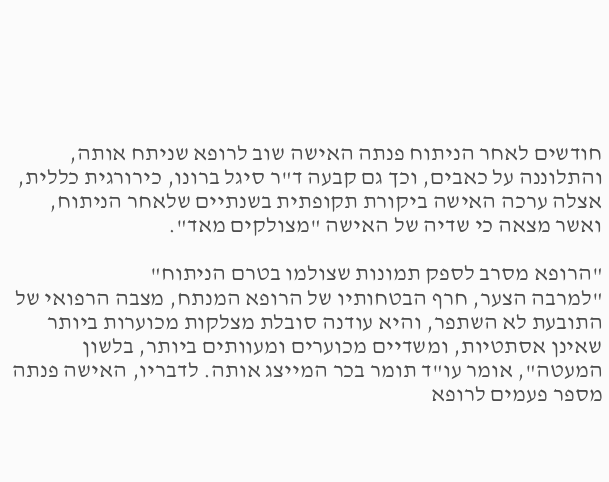חודשים לאחר הניתוח פנתה האישה שוב לרופא שניתח אותה, והתלוננה על כאבים, וכך גם קבעה ד"ר סיגל ברונו, כירורגית כללית, אצלה ערכה האישה ביקורת תקופתית בשנתיים שלאחר הניתוח, ואשר מצאה כי שדיה של האישה "מצולקים מאד".

"הרופא מסרב לספק תמונות שצולמו בטרם הניתוח"
"למרבה הצער, חרף הבטחותיו של הרופא המנתח, מצבה הרפואי של התובעת לא השתפר, והיא עודנה סובלת מצלקות מכוערות ביותר שאינן אסתטיות, ומשדיים מכוערים ומעוותים ביותר, בלשון המעטה", אומר עו"ד תומר בכר המייצג אותה. לדבריו, האישה פנתה מספר פעמים לרופא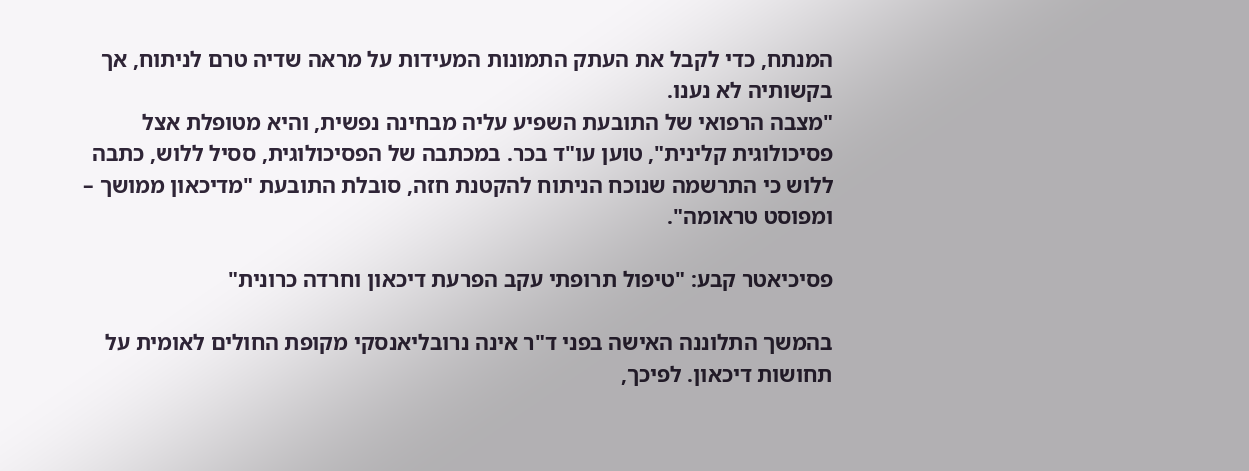המנתח, כדי לקבל את העתק התמונות המעידות על מראה שדיה טרם לניתוח, אך בקשותיה לא נענו.
"מצבה הרפואי של התובעת השפיע עליה מבחינה נפשית, והיא מטופלת אצל פסיכולוגית קלינית", טוען עו"ד בכר. במכתבה של הפסיכולוגית, ססיל ללוש, כתבה ללוש כי התרשמה שנוכח הניתוח להקטנת חזה, סובלת התובעת "מדיכאון ממושך – ומפוסט טראומה".

פסיכיאטר קבע: "טיפול תרופתי עקב הפרעת דיכאון וחרדה כרונית"

בהמשך התלוננה האישה בפני ד"ר אינה נרובליאנסקי מקופת החולים לאומית על תחושות דיכאון. לפיכך,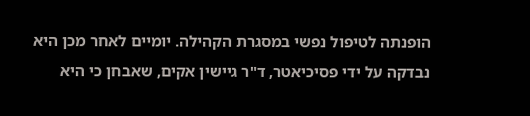הופנתה לטיפול נפשי במסגרת הקהילה. יומיים לאחר מכן היא נבדקה על ידי פסיכיאטר, ד"ר גיישין אקים, שאבחן כי היא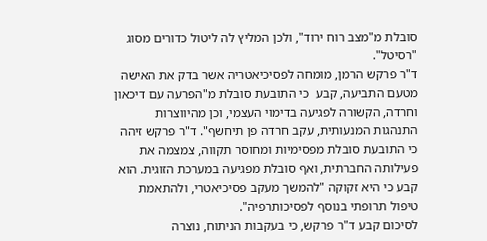סובלת מ"מצב רוח ירוד", ולכן המליץ לה ליטול כדורים מסוג "רסיטל".
ד"ר פרקש הרמן, מומחה לפסיכיאטריה אשר בדק את האישה מטעם התביעה, קבע  כי התובעת סובלת מ"הפרעה עם דיכאון וחרדה, הקשורה לפגיעה בדימוי העצמי, וכן מהיווצרות התנהגות המנעותית, עקב חרדה פן תיחשף". ד"ר פרקש זיהה כי התובעת סובלת מפסימיות ומחוסר תקווה, צמצמה את פעילותה החברתית, ואף סובלת מפגיעה במערכת הזוגית. הוא קבע כי היא זקוקה "להמשך מעקב פסיכיאטרי, ולהתאמת טיפול תרופתי בנוסף לפסיכותרפיה".
לסיכום קבע ד"ר פרקש, כי בעקבות הניתוח, נוצרה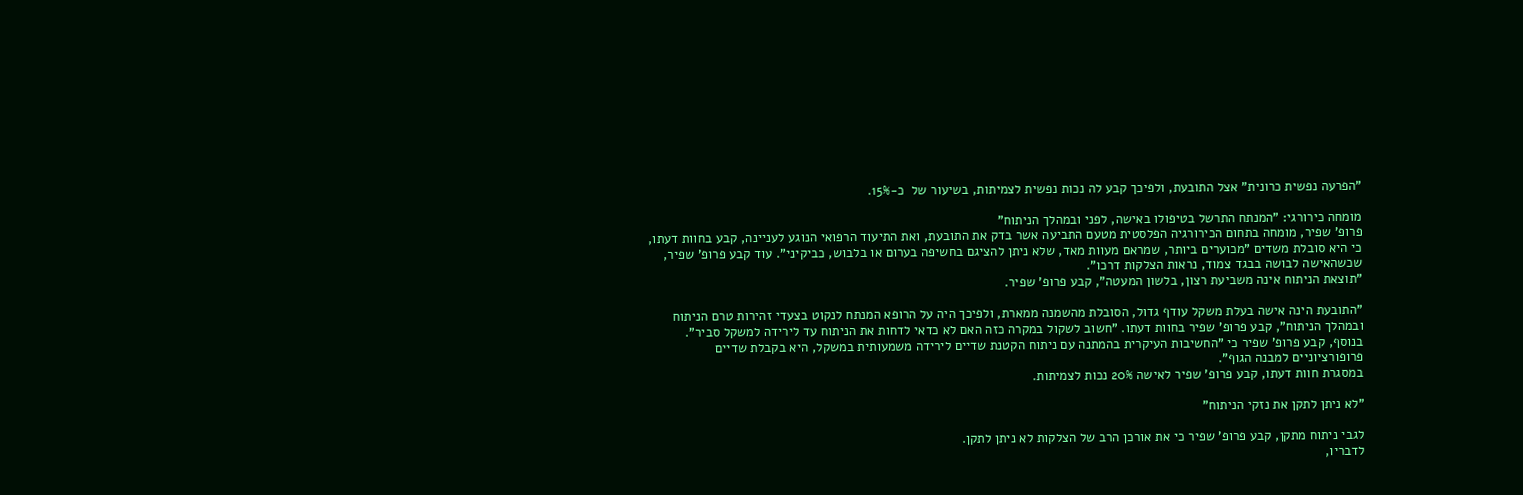"הפרעה נפשית כרונית" אצל התובעת, ולפיכך קבע לה נכות נפשית לצמיתות, בשיעור של  כ-15%.

מומחה כירורגי: "המנתח התרשל בטיפולו באישה, לפני ובמהלך הניתוח"
פרופ' שפיר, מומחה בתחום הכירורגיה הפלסטית מטעם התביעה אשר בדק את התובעת, ואת התיעוד הרפואי הנוגע לעניינה, קבע בחוות דעתו, כי היא סובלת משדים "מכוערים ביותר, שמראם מעוות מאד, שלא ניתן להציגם בחשיפה בערום או בלבוש, כביקיני". עוד קבע פרופ' שפיר, שכשהאישה לבושה בבגד צמוד, נראות הצלקות דרכו".
"תוצאת הניתוח אינה משביעת רצון, בלשון המעטה", קבע פרופ' שפיר.

"התובעת הינה אישה בעלת משקל עודף גדול, הסובלת מהשמנה ממארת, ולפיכך היה על הרופא המנתח לנקוט בצעדי זהירות טרם הניתוח ובמהלך הניתוח", קבע פרופ' שפיר בחוות דעתו. "חשוב לשקול במקרה כזה האם לא כדאי לדחות את הניתוח עד לירידה למשקל סביר".
בנוסף, קבע פרופ' שפיר כי "החשיבות העיקרית בהמתנה עם ניתוח הקטנת שדיים לירידה משמעותית במשקל, היא בקבלת שדיים פרופורציוניים למבנה הגוף".
במסגרת חוות דעתו, קבע פרופ' שפיר לאישה 20% נכות לצמיתות.

"לא ניתן לתקן את נזקי הניתוח"

לגבי ניתוח מתקן, קבע פרופ' שפיר כי את אורכן הרב של הצלקות לא ניתן לתקן.
לדבריו,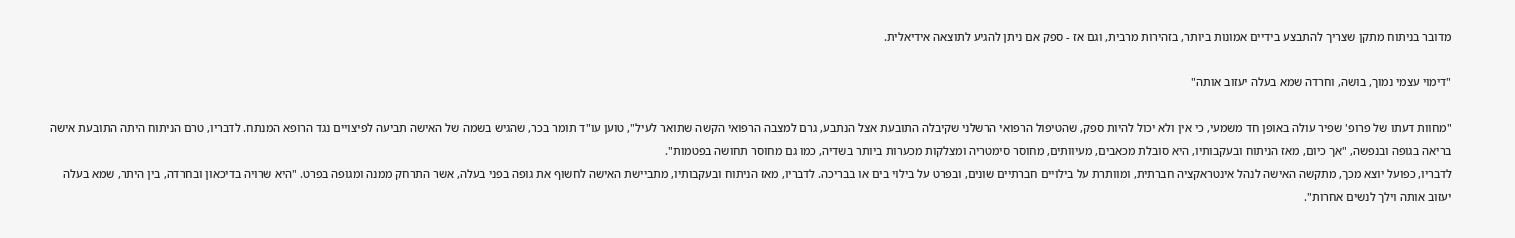מדובר בניתוח מתקן שצריך להתבצע בידיים אמונות ביותר, בזהירות מרבית, וגם אז - ספק אם ניתן להגיע לתוצאה אידיאלית.

"דימוי עצמי נמוך, בושה, וחרדה שמא בעלה יעזוב אותה"

"מחוות דעתו של פרופ' שפיר עולה באופן חד משמעי, כי אין ולא יכול להיות ספק, שהטיפול הרפואי הרשלני שקיבלה התובעת אצל הנתבע, גרם למצבה הרפואי הקשה שתואר לעיל", טוען עו"ד תומר בכר, שהגיש בשמה של האישה תביעה לפיצויים נגד הרופא המנתח. לדבריו, טרם הניתוח היתה התובעת אישה בריאה בגופה ובנפשה, "אך כיום, מאז הניתוח ובעקבותיו, היא סובלת מכאבים, מעיוותים, מחוסר סימטריה ומצלקות מכערות ביותר בשדיה, כמו גם מחוסר תחושה בפטמות".
לדבריו, כפועל יוצא מכך, מתקשה האישה לנהל אינטראקציה חברתית, ומוותרת על בילויים חברתיים שונים, ובפרט על בילוי בים או בבריכה. לדבריו, מאז הניתוח ובעקבותיו, מתביישת האישה לחשוף את גופה בפני בעלה, אשר התרחק ממנה ומגופה בפרט. "היא שרויה בדיכאון ובחרדה, בין היתר, שמא בעלה יעזוב אותה וילך לנשים אחרות".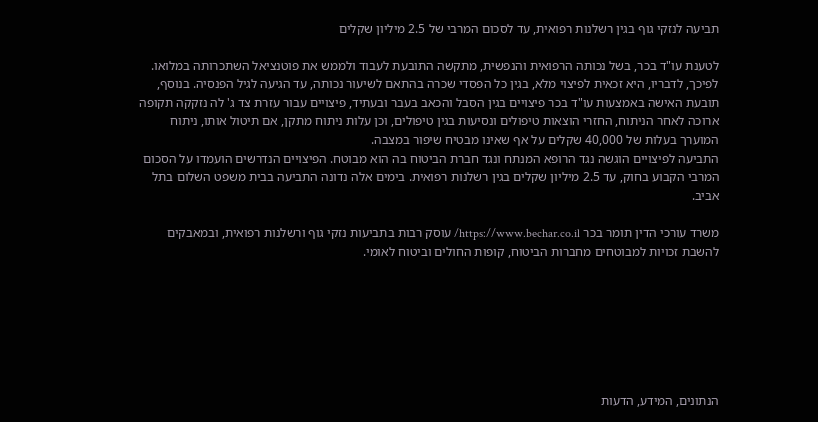תביעה לנזקי גוף בגין רשלנות רפואית, עד לסכום המרבי של 2.5 מיליון שקלים

לטענת עו"ד בכר, בשל נכותה הרפואית והנפשית, מתקשה התובעת לעבוד ולממש את פוטנציאל השתכרותה במלואו. לפיכך, לדבריו, היא זכאית לפיצוי מלא, בגין כל הפסדי שכרה בהתאם לשיעור נכותה, עד הגיעה לגיל הפנסיה. בנוסף, תובעת האישה באמצעות עו"ד בכר פיצויים בגין הסבל והכאב בעבר ובעתיד, פיצויים עבור עזרת צד ג' לה נזקקה תקופה ארוכה לאחר הניתוח, החזרי הוצאות טיפולים ונסיעות בגין טיפולים, וכן עלות ניתוח מתקן, אם תיטול אותו, ניתוח המוערך בעלות של 40,000 שקלים על אף שאינו מבטיח שיפור במצבה.
התביעה לפיצויים הוגשה נגד הרופא המנתח ונגד חברת הביטוח בה הוא מבוטח. הפיצויים הנדרשים הועמדו על הסכום המרבי הקבוע בחוק, עד 2.5 מיליון שקלים בגין רשלנות רפואית. בימים אלה נדונה התביעה בבית משפט השלום בתל אביב.

משרד עורכי הדין תומר בכר https://www.bechar.co.il/ עוסק רבות בתביעות נזקי גוף ורשלנות רפואית, ובמאבקים להשבת זכויות למבוטחים מחברות הביטוח, קופות החולים וביטוח לאומי.







הנתונים, המידע, הדעות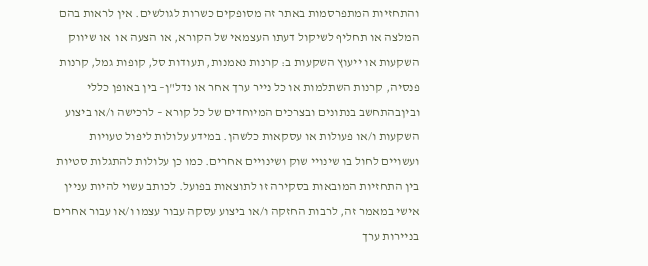והתחזיות המתפרסמות באתר זה מסופקים כשרות לגולשים. אין לראות בהם המלצה או תחליף לשיקול דעתו העצמאי של הקורא, או הצעה או  או שיווק השקעות או ייעוץ השקעות ב: קרנות נאמנות, תעודות סל, קופות גמל, קרנות פנסיה, קרנות השתלמות או כל נייר ערך אחר או נדל"ן– בין באופן כללי וביןבהתחשב בנתונים ובצרכים המיוחדים של כל קורא – לרכישה ו/או ביצוע השקעות ו/או פעולות או עסקאות כלשהן. במידע עלולות ליפול טעויות ועשויים לחול בו שינויי שוק ושינויים אחרים. כמו כן עלולות להתגלות סטיות בין התחזיות המובאות בסקירה זו לתוצאות בפועל. לכותב עשוי להיות עניין אישי במאמר זה, לרבות החזקה ו/או ביצוע עסקה עבור עצמו ו/או עבור אחרים בניירות ערך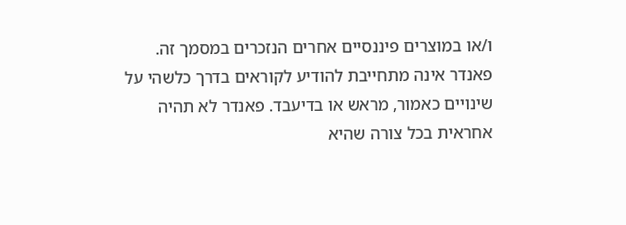ו/או במוצרים פיננסיים אחרים הנזכרים במסמך זה. פאנדר אינה מתחייבת להודיע לקוראים בדרך כלשהי על שינויים כאמור, מראש או בדיעבד. פאנדר לא תהיה אחראית בכל צורה שהיא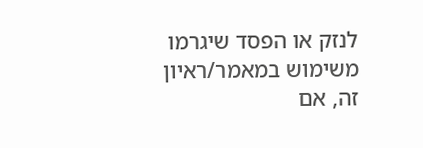לנזק או הפסד שיגרמו משימוש במאמר/ראיון זה, אם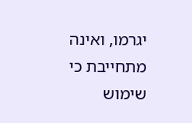יגרמו, ואינה מתחייבת כי שימוש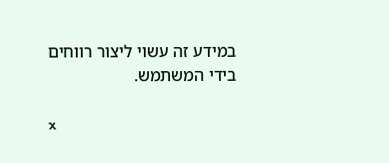במידע זה עשוי ליצור רווחים בידי המשתמש.

x